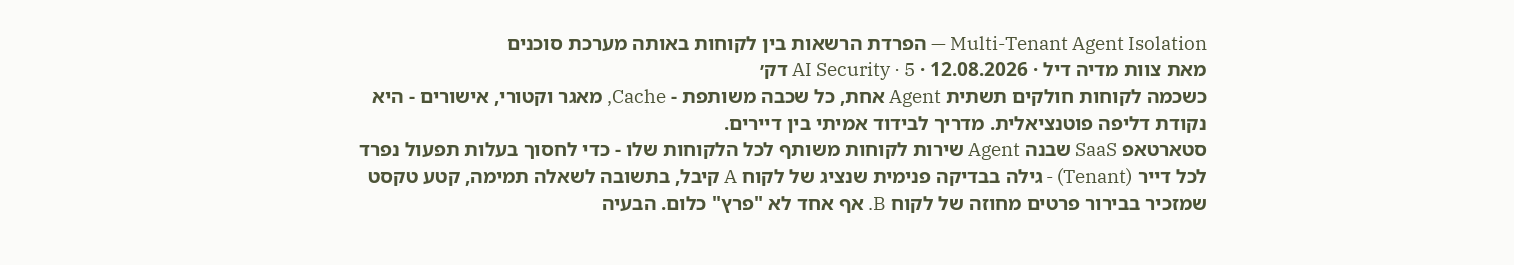Multi-Tenant Agent Isolation — הפרדת הרשאות בין לקוחות באותה מערכת סוכנים
מאת צוות מדיה דיל · 12.08.2026 · AI Security · 5 דק׳
כשכמה לקוחות חולקים תשתית Agent אחת, כל שכבה משותפת - Cache, מאגר וקטורי, אישורים - היא נקודת דליפה פוטנציאלית. מדריך לבידוד אמיתי בין דיירים.
סטארטאפ SaaS שבנה Agent שירות לקוחות משותף לכל הלקוחות שלו - כדי לחסוך בעלות תפעול נפרד לכל דייר (Tenant) - גילה בבדיקה פנימית שנציג של לקוח A קיבל, בתשובה לשאלה תמימה, קטע טקסט שמזכיר בבירור פרטים מחוזה של לקוח B. אף אחד לא "פרץ" כלום. הבעיה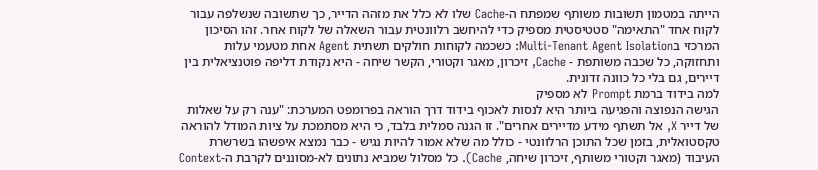הייתה במטמון תשובות משותף שמפתח ה-Cache שלו לא כלל את מזהה הדייר, כך שתשובה שנשלפה עבור לקוח אחד "התאימה" סטטיסטית מספיק כדי להיחשב רלוונטית עבור השאלה של לקוח אחר. זהו הסיכון המרכזי בMulti-Tenant Agent Isolation: כשכמה לקוחות חולקים תשתית Agent אחת מטעמי עלות ותחזוקה, כל שכבה משותפת - Cache, זיכרון, מאגר וקטורי, הקשר שיחה - היא נקודת דליפה פוטנציאלית בין דיירים, גם בלי כל כוונה זדונית.
למה בידוד ברמת Prompt לא מספיק
הגישה הנפוצה והפגיעה ביותר היא לנסות לאכוף בידוד דרך הוראה בפרומפט המערכת: "ענה רק על שאלות של דייר X, אל תשתף מידע מדיירים אחרים". זו הגנה סמלית בלבד, כי היא מסתמכת על ציות המודל להוראה טקסטואלית, בזמן שכל התוכן הרלוונטי - כולל מה שלא אמור להיות נגיש - כבר נמצא איפשהו בשרשרת העיבוד (מאגר וקטורי משותף, זיכרון שיחה, Cache). כל מסלול שמביא נתונים לא-מסוננים לקרבת ה-Context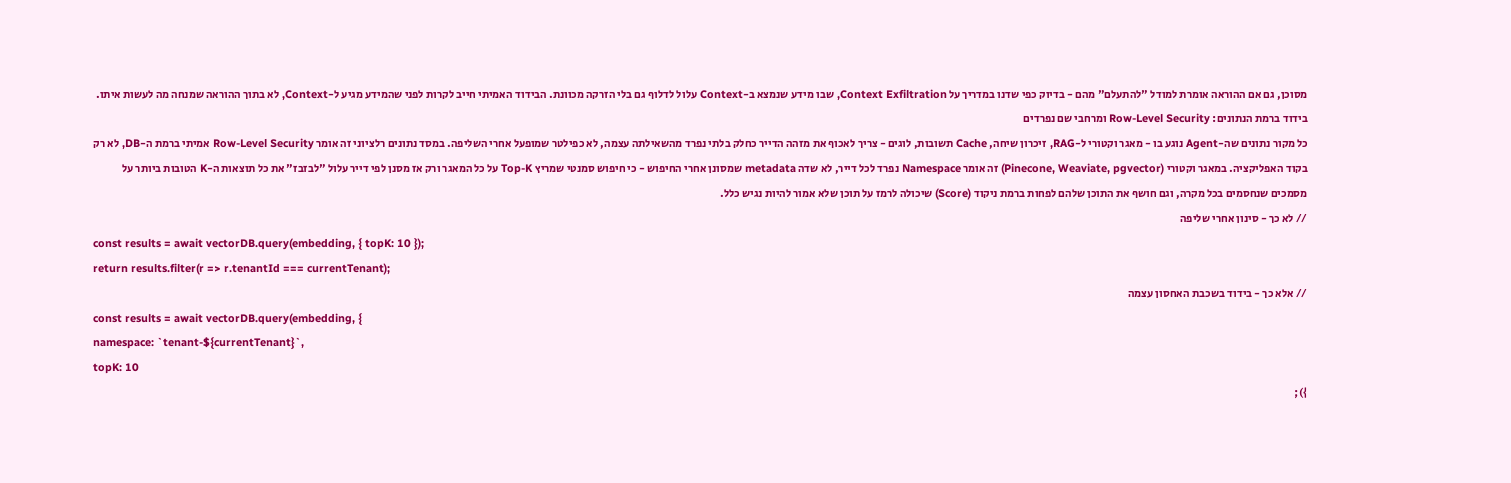מסוכן, גם אם ההוראה אומרת למודל "להתעלם" מהם - בדיוק כפי שדנו במדריך על Context Exfiltration, שבו מידע שנמצא ב-Context עלול לדלוף גם בלי הזרקה מכוונת. הבידוד האמיתי חייב לקרות לפני שהמידע מגיע ל-Context, לא בתוך ההוראה שמנחה מה לעשות איתו.
בידוד ברמת הנתונים: Row-Level Security ומרחבי שם נפרדים
כל מקור נתונים שה-Agent נוגע בו - מאגר וקטורי ל-RAG, זיכרון שיחה, Cache תשובות, לוגים - צריך לאכוף את מזהה הדייר כחלק בלתי נפרד מהשאילתה עצמה, לא כפילטר שמופעל אחרי השליפה. במסד נתונים רלציוני זה אומר Row-Level Security אמיתי ברמת ה-DB, לא רק בקוד האפליקציה. במאגר וקטורי (Pinecone, Weaviate, pgvector) זה אומר Namespace נפרד לכל דייר, לא שדה metadata שמסונן אחרי החיפוש - כי חיפוש סמנטי שמריץ Top-K על כל המאגר ורק אז מסנן לפי דייר עלול "לבזבז" את כל תוצאות ה-K הטובות ביותר על מסמכים שנחסמים בכל מקרה, וגם חושף את התוכן שלהם לפחות ברמת ניקוד (Score) שיכולה לרמז על תוכן שלא אמור להיות נגיש כלל.
// לא כך - סינון אחרי שליפה
const results = await vectorDB.query(embedding, { topK: 10 });
return results.filter(r => r.tenantId === currentTenant);
// אלא כך - בידוד בשכבת האחסון עצמה
const results = await vectorDB.query(embedding, {
namespace: `tenant-${currentTenant}`,
topK: 10
});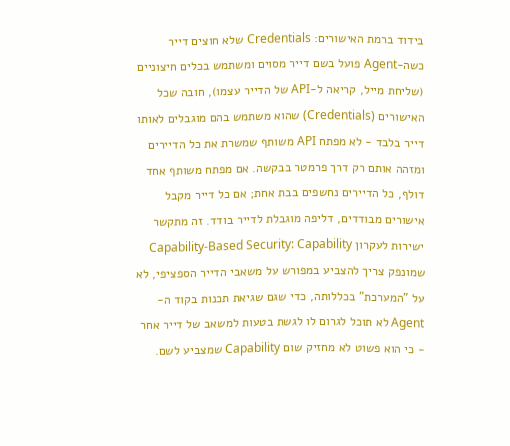בידוד ברמת האישורים: Credentials שלא חוצים דייר
כשה-Agent פועל בשם דייר מסוים ומשתמש בכלים חיצוניים (שליחת מייל, קריאה ל-API של הדייר עצמו), חובה שכל האישורים (Credentials) שהוא משתמש בהם מוגבלים לאותו דייר בלבד - לא מפתח API משותף שמשרת את כל הדיירים ומזהה אותם רק דרך פרמטר בבקשה. אם מפתח משותף אחד דולף, כל הדיירים נחשפים בבת אחת; אם כל דייר מקבל אישורים מבודדים, דליפה מוגבלת לדייר בודד. זה מתקשר ישירות לעקרון Capability-Based Security: Capability שמונפק צריך להצביע במפורש על משאבי הדייר הספציפי, לא על "המערכת" בכללותה, כדי שגם שגיאת תכנות בקוד ה-Agent לא תוכל לגרום לו לגשת בטעות למשאב של דייר אחר - כי הוא פשוט לא מחזיק שום Capability שמצביע לשם.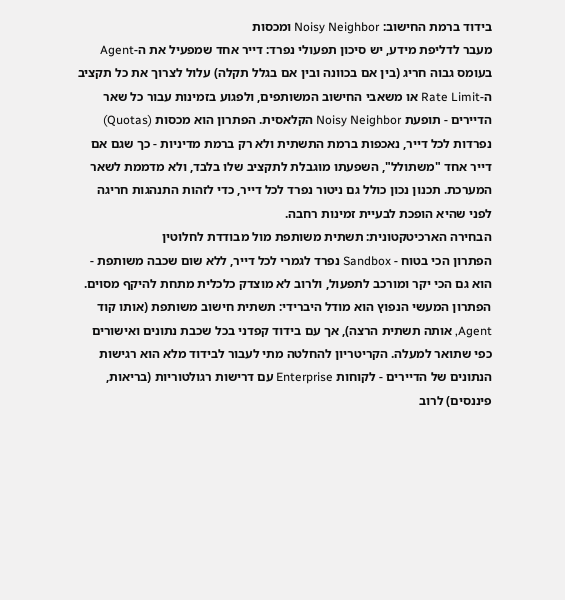בידוד ברמת החישוב: Noisy Neighbor ומכסות
מעבר לדליפת מידע, יש סיכון תפעולי נפרד: דייר אחד שמפעיל את ה-Agent בעומס גבוה חריג (בין אם בכוונה ובין אם בגלל תקלה) עלול לצרוך את כל תקציב ה-Rate Limit או משאבי החישוב המשותפים, ולפגוע בזמינות עבור כל שאר הדיירים - תופעת Noisy Neighbor הקלאסית. הפתרון הוא מכסות (Quotas) נפרדות לכל דייר, נאכפות ברמת התשתית ולא רק ברמת מדיניות - כך שגם אם דייר אחד "משתולל", השפעתו מוגבלת לתקציב שלו בלבד, ולא מדממת לשאר המערכת. תכנון נכון כולל גם ניטור נפרד לכל דייר, כדי לזהות התנהגות חריגה לפני שהיא הופכת לבעיית זמינות רחבה.
הבחירה הארכיטקטונית: תשתית משותפת מול מבודדת לחלוטין
הפתרון הכי בטוח - Sandbox נפרד לגמרי לכל דייר, ללא שום שכבה משותפת - הוא גם הכי יקר ומורכב לתפעול, ולרוב לא מוצדק כלכלית מתחת להיקף מסוים. הפתרון המעשי הנפוץ הוא מודל היברידי: תשתית חישוב משותפת (אותו קוד Agent, אותה תשתית הרצה), אך עם בידוד קפדני בכל שכבת נתונים ואישורים כפי שתואר למעלה. הקריטריון להחלטה מתי לעבור לבידוד מלא הוא רגישות הנתונים של הדיירים - לקוחות Enterprise עם דרישות רגולטוריות (בריאות, פיננסים) לרוב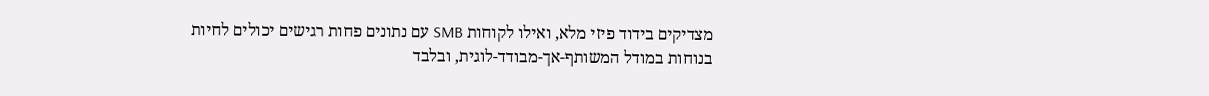מצדיקים בידוד פיזי מלא, ואילו לקוחות SMB עם נתונים פחות רגישים יכולים לחיות בנוחות במודל המשותף-אך-מבודד-לוגית, ובלבד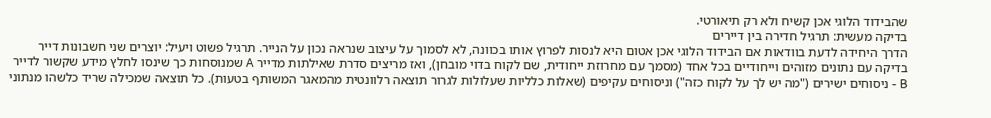שהבידוד הלוגי אכן קשיח ולא רק תיאורטי.
בדיקה מעשית: תרגיל חדירה בין דיירים
הדרך היחידה לדעת בוודאות אם הבידוד הלוגי אכן אטום היא לנסות לפרוץ אותו בכוונה, לא לסמוך על עיצוב שנראה נכון על הנייר. תרגיל פשוט ויעיל: יוצרים שני חשבונות דייר בדיקה עם נתונים מזוהים וייחודיים בכל אחד (מסמך עם מחרוזת ייחודית, שם לקוח בדוי מובחן), ואז מריצים סדרת שאילתות מדייר A שמנוסחות כך שינסו לחלץ מידע שקשור לדייר B - ניסוחים ישירים ("מה יש לך על לקוח כזה") וניסוחים עקיפים (שאלות כלליות שעלולות לגרור תוצאה רלוונטית מהמאגר המשותף בטעות). כל תוצאה שמכילה שריד כלשהו מנתוני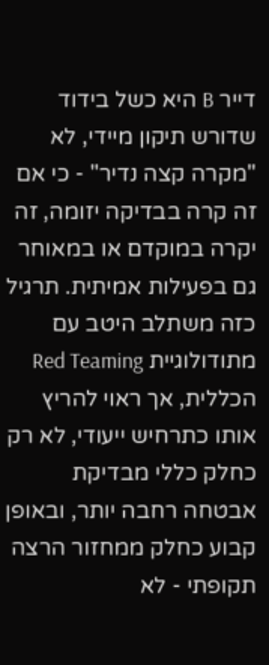דייר B היא כשל בידוד שדורש תיקון מיידי, לא "מקרה קצה נדיר" - כי אם זה קרה בבדיקה יזומה, זה יקרה במוקדם או במאוחר גם בפעילות אמיתית. תרגיל כזה משתלב היטב עם מתודולוגיית Red Teaming הכללית, אך ראוי להריץ אותו כתרחיש ייעודי, לא רק כחלק כללי מבדיקת אבטחה רחבה יותר, ובאופן קבוע כחלק ממחזור הרצה תקופתי - לא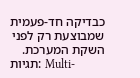כבדיקה חד-פעמית שמבוצעת רק לפני השקת המערכת.
תגיות: Multi-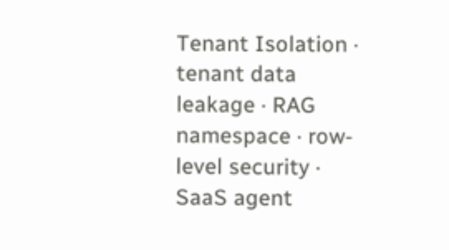Tenant Isolation · tenant data leakage · RAG namespace · row-level security · SaaS agent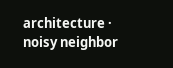architecture · noisy neighbor